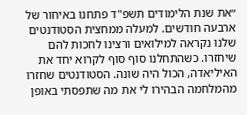״את שנת הלימודים תשפ"ד פתחנו באיחור של ארבעה חודשים. למעלה ממחצית הסטודנטים שלנו נקראה למילואים ורצינו לחכות להם שיחזרו. כשהתחלנו סוף סוף לקרוא יחד את האיליאדה, הכול היה שונה. הסטודנטים שחזרו מהמלחמה הבהירו לי את מה שתפסתי באופן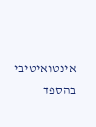אינטואיטיבי בהספד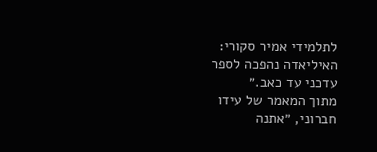לתלמידי אמיר סקורי: האיליאדה נהפכה לספר עדכני עד כאב.״
מתוך המאמר של עידו חברוני, ״אתנה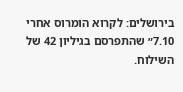בירושלים: לקרוא הומרוס אחרי 7.10״ שהתפרסם בגיליון 42 של השילוח.